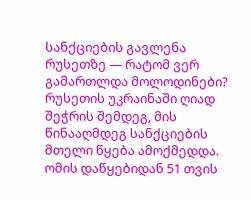სანქციების გავლენა რუსეთზე — რატომ ვერ გამართლდა მოლოდინები?
რუსეთის უკრაინაში ღიად შეჭრის შემდეგ, მის წინააღმდეგ სანქციების მთელი წყება ამოქმედდა. ომის დაწყებიდან 51 თვის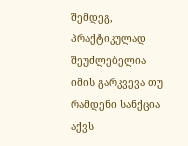შემდეგ, პრაქტიკულად შეუძლებელია იმის გარკვევა თუ რამდენი სანქცია აქვს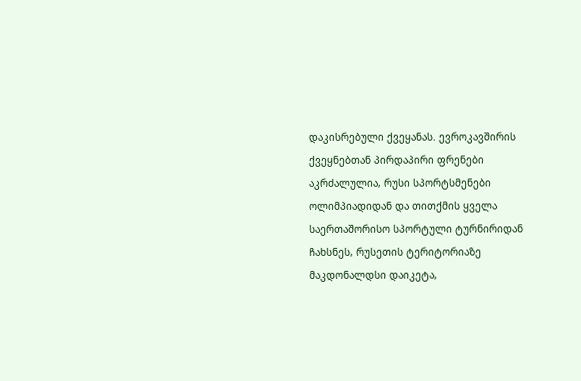დაკისრებული ქვეყანას. ევროკავშირის ქვეყნებთან პირდაპირი ფრენები აკრძალულია, რუსი სპორტსმენები ოლიმპიადიდან და თითქმის ყველა საერთაშორისო სპორტული ტურნირიდან ჩახსნეს, რუსეთის ტერიტორიაზე მაკდონალდსი დაიკეტა,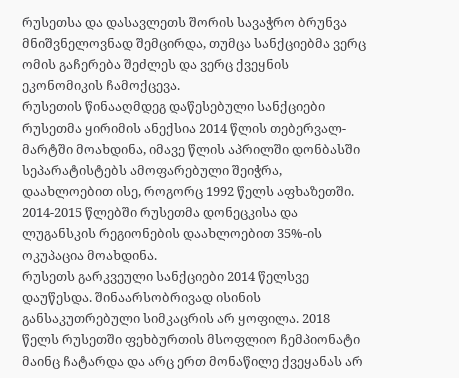რუსეთსა და დასავლეთს შორის სავაჭრო ბრუნვა მნიშვნელოვნად შემცირდა, თუმცა სანქციებმა ვერც ომის გაჩერება შეძლეს და ვერც ქვეყნის ეკონომიკის ჩამოქცევა.
რუსეთის წინააღმდეგ დაწესებული სანქციები
რუსეთმა ყირიმის ანექსია 2014 წლის თებერვალ-მარტში მოახდინა, იმავე წლის აპრილში დონბასში სეპარატისტებს ამოფარებული შეიჭრა, დაახლოებით ისე, როგორც 1992 წელს აფხაზეთში. 2014-2015 წლებში რუსეთმა დონეცკისა და ლუგანსკის რეგიონების დაახლოებით 35%-ის ოკუპაცია მოახდინა.
რუსეთს გარკვეული სანქციები 2014 წელსვე დაუწესდა. შინაარსობრივად ისინის განსაკუთრებული სიმკაცრის არ ყოფილა. 2018 წელს რუსეთში ფეხბურთის მსოფლიო ჩემპიონატი მაინც ჩატარდა და არც ერთ მონაწილე ქვეყანას არ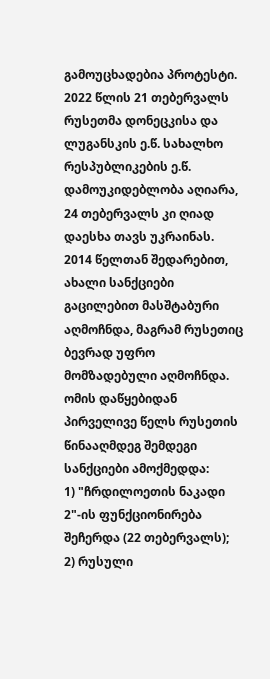გამოუცხადებია პროტესტი.
2022 წლის 21 თებერვალს რუსეთმა დონეცკისა და ლუგანსკის ე.წ. სახალხო რესპუბლიკების ე.წ. დამოუკიდებლობა აღიარა, 24 თებერვალს კი ღიად დაესხა თავს უკრაინას.
2014 წელთან შედარებით, ახალი სანქციები გაცილებით მასშტაბური აღმოჩნდა, მაგრამ რუსეთიც ბევრად უფრო მომზადებული აღმოჩნდა. ომის დაწყებიდან პირველივე წელს რუსეთის წინააღმდეგ შემდეგი სანქციები ამოქმედდა:
1) "ჩრდილოეთის ნაკადი 2"-ის ფუნქციონირება შეჩერდა (22 თებერვალს);
2) რუსული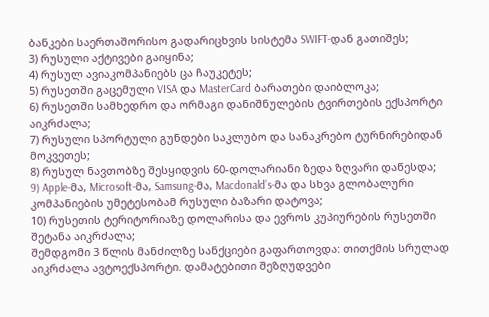ბანკები საერთაშორისო გადარიცხვის სისტემა SWIFT-დან გათიშეს;
3) რუსული აქტივები გაიყინა;
4) რუსულ ავიაკომპანიებს ცა ჩაუკეტეს;
5) რუსეთში გაცემული VISA და MasterCard ბარათები დაიბლოკა;
6) რუსეთში სამხედრო და ორმაგი დანიშნულების ტვირთების ექსპორტი აიკრძალა;
7) რუსული სპორტული გუნდები საკლუბო და სანაკრებო ტურნირებიდან მოკვეთეს;
8) რუსულ ნავთობზე შესყიდვის 60-დოლარიანი ზედა ზღვარი დაწესდა;
9) Apple-მა, Microsoft-მა, Samsung-მა, Macdonald’s-მა და სხვა გლობალური კომპანიების უმეტესობამ რუსული ბაზარი დატოვა;
10) რუსეთის ტერიტორიაზე დოლარისა და ევროს კუპიურების რუსეთში შეტანა აიკრძალა;
შემდგომი 3 წლის მანძილზე სანქციები გაფართოვდა: თითქმის სრულად აიკრძალა ავტოექსპორტი. დამატებითი შეზღუდვები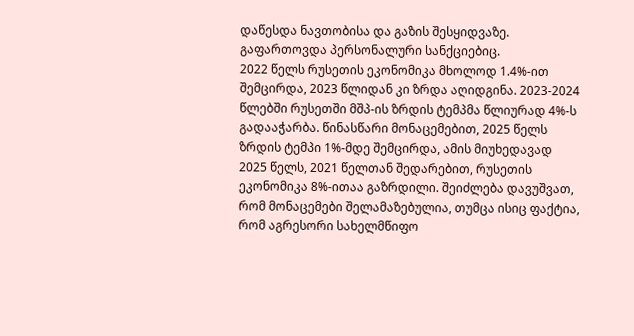დაწესდა ნავთობისა და გაზის შესყიდვაზე. გაფართოვდა პერსონალური სანქციებიც.
2022 წელს რუსეთის ეკონომიკა მხოლოდ 1.4%-ით შემცირდა, 2023 წლიდან კი ზრდა აღიდგინა. 2023-2024 წლებში რუსეთში მშპ-ის ზრდის ტემპმა წლიურად 4%-ს გადააჭარბა. წინასწარი მონაცემებით, 2025 წელს ზრდის ტემპი 1%-მდე შემცირდა, ამის მიუხედავად 2025 წელს, 2021 წელთან შედარებით, რუსეთის ეკონომიკა 8%-ითაა გაზრდილი. შეიძლება დავუშვათ, რომ მონაცემები შელამაზებულია, თუმცა ისიც ფაქტია, რომ აგრესორი სახელმწიფო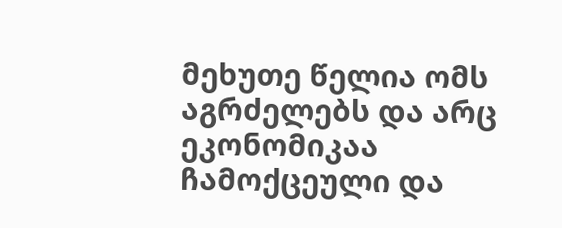მეხუთე წელია ომს აგრძელებს და არც ეკონომიკაა ჩამოქცეული და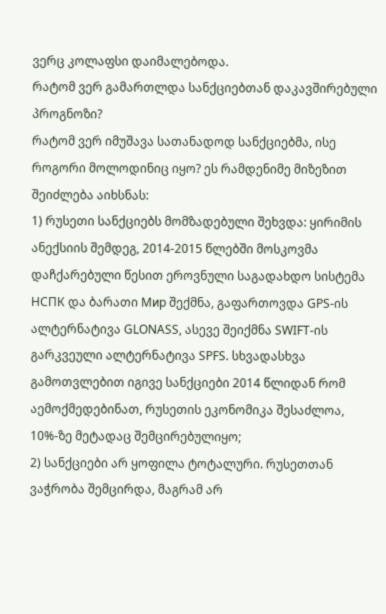ვერც კოლაფსი დაიმალებოდა.
რატომ ვერ გამართლდა სანქციებთან დაკავშირებული პროგნოზი?
რატომ ვერ იმუშავა სათანადოდ სანქციებმა, ისე როგორი მოლოდინიც იყო? ეს რამდენიმე მიზეზით შეიძლება აიხსნას:
1) რუსეთი სანქციებს მომზადებული შეხვდა: ყირიმის ანექსიის შემდეგ, 2014-2015 წლებში მოსკოვმა დაჩქარებული წესით ეროვნული საგადახდო სისტემა НСПК და ბარათი Мир შექმნა, გაფართოვდა GPS-ის ალტერნატივა GLONASS, ასევე შეიქმნა SWIFT-ის გარკვეული ალტერნატივა SPFS. სხვადასხვა გამოთვლებით იგივე სანქციები 2014 წლიდან რომ აემოქმედებინათ, რუსეთის ეკონომიკა შესაძლოა, 10%-ზე მეტადაც შემცირებულიყო;
2) სანქციები არ ყოფილა ტოტალური. რუსეთთან ვაჭრობა შემცირდა, მაგრამ არ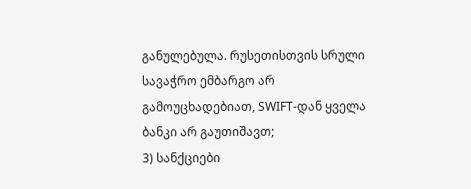განულებულა. რუსეთისთვის სრული სავაჭრო ემბარგო არ გამოუცხადებიათ, SWIFT-დან ყველა ბანკი არ გაუთიშავთ;
3) სანქციები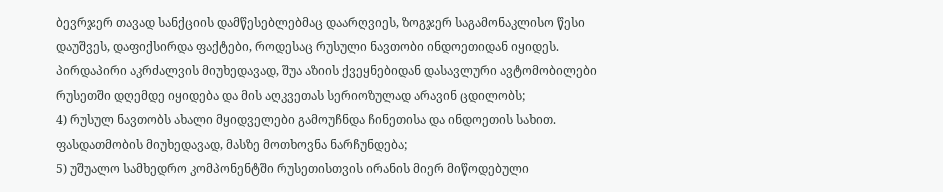ბევრჯერ თავად სანქციის დამწესებლებმაც დაარღვიეს, ზოგჯერ საგამონაკლისო წესი დაუშვეს, დაფიქსირდა ფაქტები, როდესაც რუსული ნავთობი ინდოეთიდან იყიდეს. პირდაპირი აკრძალვის მიუხედავად, შუა აზიის ქვეყნებიდან დასავლური ავტომობილები რუსეთში დღემდე იყიდება და მის აღკვეთას სერიოზულად არავინ ცდილობს;
4) რუსულ ნავთობს ახალი მყიდველები გამოუჩნდა ჩინეთისა და ინდოეთის სახით. ფასდათმობის მიუხედავად, მასზე მოთხოვნა ნარჩუნდება;
5) უშუალო სამხედრო კომპონენტში რუსეთისთვის ირანის მიერ მიწოდებული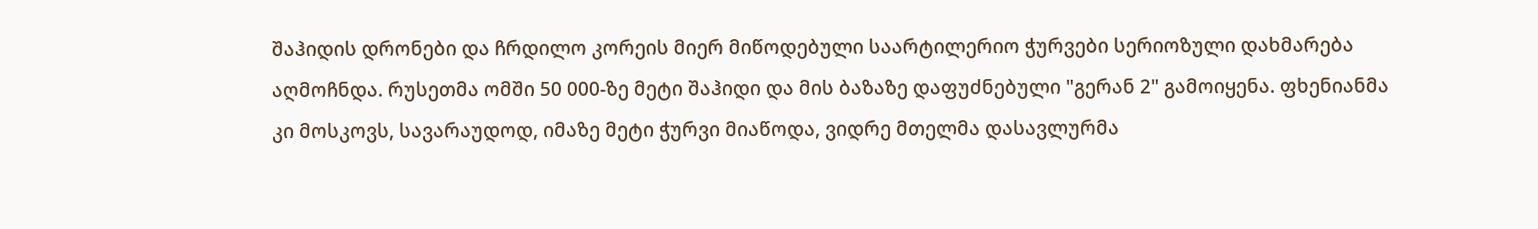შაჰიდის დრონები და ჩრდილო კორეის მიერ მიწოდებული საარტილერიო ჭურვები სერიოზული დახმარება აღმოჩნდა. რუსეთმა ომში 50 000-ზე მეტი შაჰიდი და მის ბაზაზე დაფუძნებული "გერან 2" გამოიყენა. ფხენიანმა კი მოსკოვს, სავარაუდოდ, იმაზე მეტი ჭურვი მიაწოდა, ვიდრე მთელმა დასავლურმა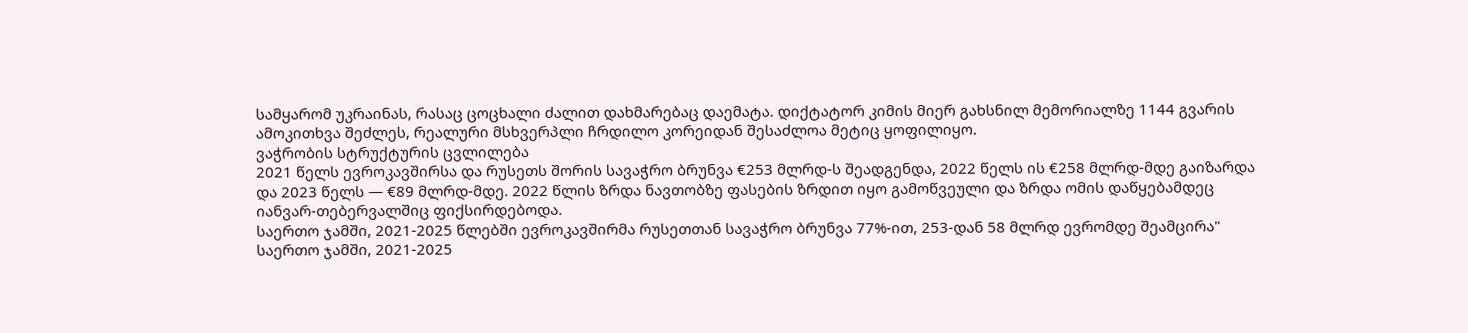სამყარომ უკრაინას, რასაც ცოცხალი ძალით დახმარებაც დაემატა. დიქტატორ კიმის მიერ გახსნილ მემორიალზე 1144 გვარის ამოკითხვა შეძლეს, რეალური მსხვერპლი ჩრდილო კორეიდან შესაძლოა მეტიც ყოფილიყო.
ვაჭრობის სტრუქტურის ცვლილება
2021 წელს ევროკავშირსა და რუსეთს შორის სავაჭრო ბრუნვა €253 მლრდ-ს შეადგენდა, 2022 წელს ის €258 მლრდ-მდე გაიზარდა და 2023 წელს — €89 მლრდ-მდე. 2022 წლის ზრდა ნავთობზე ფასების ზრდით იყო გამოწვეული და ზრდა ომის დაწყებამდეც იანვარ-თებერვალშიც ფიქსირდებოდა.
საერთო ჯამში, 2021-2025 წლებში ევროკავშირმა რუსეთთან სავაჭრო ბრუნვა 77%-ით, 253-დან 58 მლრდ ევრომდე შეამცირა"
საერთო ჯამში, 2021-2025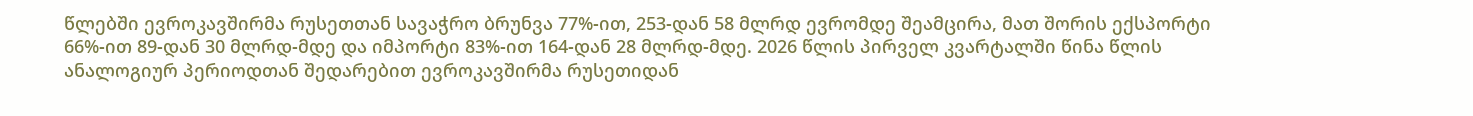წლებში ევროკავშირმა რუსეთთან სავაჭრო ბრუნვა 77%-ით, 253-დან 58 მლრდ ევრომდე შეამცირა, მათ შორის ექსპორტი 66%-ით 89-დან 30 მლრდ-მდე და იმპორტი 83%-ით 164-დან 28 მლრდ-მდე. 2026 წლის პირველ კვარტალში წინა წლის ანალოგიურ პერიოდთან შედარებით ევროკავშირმა რუსეთიდან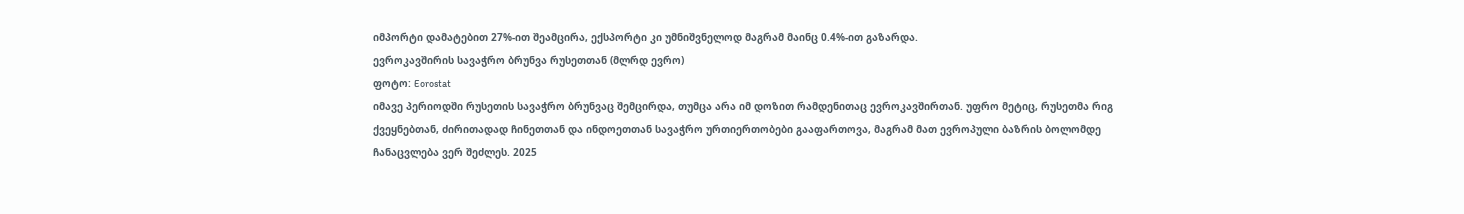იმპორტი დამატებით 27%-ით შეამცირა, ექსპორტი კი უმნიშვნელოდ მაგრამ მაინც 0.4%-ით გაზარდა.
ევროკავშირის სავაჭრო ბრუნვა რუსეთთან (მლრდ ევრო)
ფოტო: Eorostat
იმავე პერიოდში რუსეთის სავაჭრო ბრუნვაც შემცირდა, თუმცა არა იმ დოზით რამდენითაც ევროკავშირთან. უფრო მეტიც, რუსეთმა რიგ ქვეყნებთან, ძირითადად ჩინეთთან და ინდოეთთან სავაჭრო ურთიერთობები გააფართოვა, მაგრამ მათ ევროპული ბაზრის ბოლომდე ჩანაცვლება ვერ შეძლეს. 2025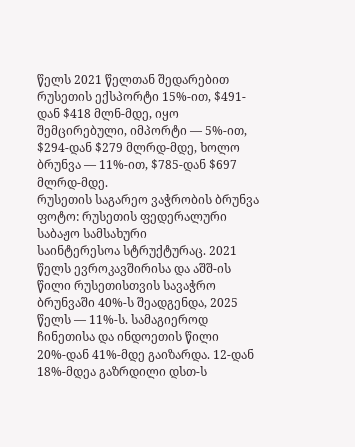წელს 2021 წელთან შედარებით რუსეთის ექსპორტი 15%-ით, $491-დან $418 მლნ-მდე, იყო შემცირებული, იმპორტი — 5%-ით, $294-დან $279 მლრდ-მდე, ხოლო ბრუნვა — 11%-ით, $785-დან $697 მლრდ-მდე.
რუსეთის საგარეო ვაჭრობის ბრუნვა
ფოტო: რუსეთის ფედერალური საბაჟო სამსახური
საინტერესოა სტრუქტურაც. 2021 წელს ევროკავშირისა და აშშ-ის წილი რუსეთისთვის სავაჭრო ბრუნვაში 40%-ს შეადგენდა, 2025 წელს — 11%-ს. სამაგიეროდ ჩინეთისა და ინდოეთის წილი 20%-დან 41%-მდე გაიზარდა. 12-დან 18%-მდეა გაზრდილი დსთ-ს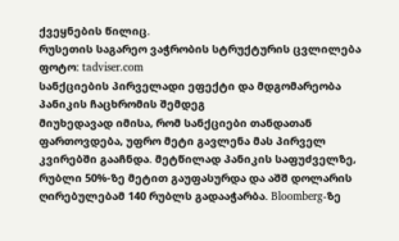ქვეყნების წილიც.
რუსეთის საგარეო ვაჭრობის სტრუქტურის ცვლილება
ფოტო: tadviser.com
სანქციების პირველადი ეფექტი და მდგომარეობა პანიკის ჩაცხრომის შემდეგ
მიუხედავად იმისა, რომ სანქციები თანდათან ფართოვდება, უფრო მეტი გავლენა მას პირველ კვირებში გააჩნდა. მეტწილად პანიკის საფუძველზე, რუბლი 50%-ზე მეტით გაუფასურდა და აშშ დოლარის ღირებულებამ 140 რუბლს გადააჭარბა. Bloomberg-ზე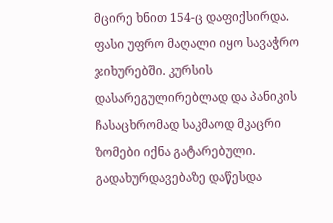მცირე ხნით 154-ც დაფიქსირდა. ფასი უფრო მაღალი იყო სავაჭრო ჯიხურებში. კურსის დასარეგულირებლად და პანიკის ჩასაცხრომად საკმაოდ მკაცრი ზომები იქნა გატარებული. გადახურდავებაზე დაწესდა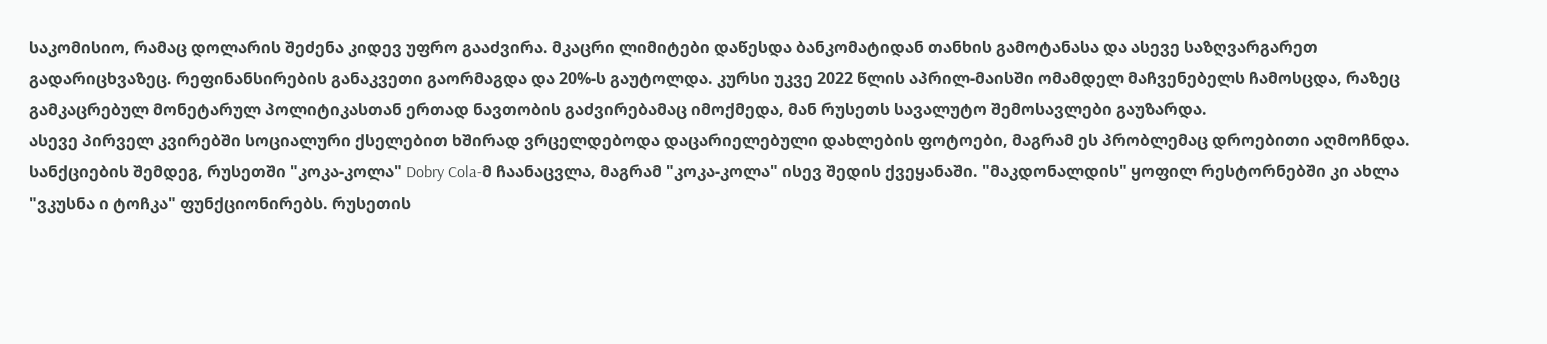საკომისიო, რამაც დოლარის შეძენა კიდევ უფრო გააძვირა. მკაცრი ლიმიტები დაწესდა ბანკომატიდან თანხის გამოტანასა და ასევე საზღვარგარეთ გადარიცხვაზეც. რეფინანსირების განაკვეთი გაორმაგდა და 20%-ს გაუტოლდა. კურსი უკვე 2022 წლის აპრილ-მაისში ომამდელ მაჩვენებელს ჩამოსცდა, რაზეც გამკაცრებულ მონეტარულ პოლიტიკასთან ერთად ნავთობის გაძვირებამაც იმოქმედა, მან რუსეთს სავალუტო შემოსავლები გაუზარდა.
ასევე პირველ კვირებში სოციალური ქსელებით ხშირად ვრცელდებოდა დაცარიელებული დახლების ფოტოები, მაგრამ ეს პრობლემაც დროებითი აღმოჩნდა.
სანქციების შემდეგ, რუსეთში "კოკა-კოლა" Dobry Cola-მ ჩაანაცვლა, მაგრამ "კოკა-კოლა" ისევ შედის ქვეყანაში. "მაკდონალდის" ყოფილ რესტორნებში კი ახლა "ვკუსნა ი ტოჩკა" ფუნქციონირებს. რუსეთის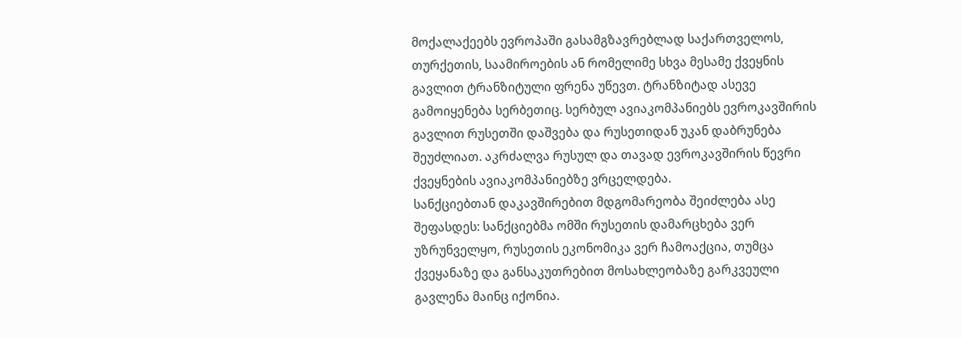მოქალაქეებს ევროპაში გასამგზავრებლად საქართველოს, თურქეთის, საამიროების ან რომელიმე სხვა მესამე ქვეყნის გავლით ტრანზიტული ფრენა უწევთ. ტრანზიტად ასევე გამოიყენება სერბეთიც. სერბულ ავიაკომპანიებს ევროკავშირის გავლით რუსეთში დაშვება და რუსეთიდან უკან დაბრუნება შეუძლიათ. აკრძალვა რუსულ და თავად ევროკავშირის წევრი ქვეყნების ავიაკომპანიებზე ვრცელდება.
სანქციებთან დაკავშირებით მდგომარეობა შეიძლება ასე შეფასდეს: სანქციებმა ომში რუსეთის დამარცხება ვერ უზრუნველყო, რუსეთის ეკონომიკა ვერ ჩამოაქცია, თუმცა ქვეყანაზე და განსაკუთრებით მოსახლეობაზე გარკვეული გავლენა მაინც იქონია.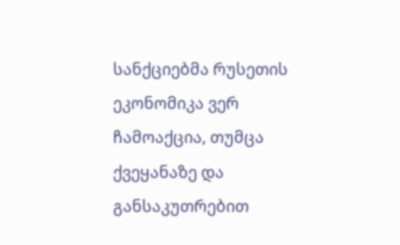სანქციებმა რუსეთის ეკონომიკა ვერ ჩამოაქცია, თუმცა ქვეყანაზე და განსაკუთრებით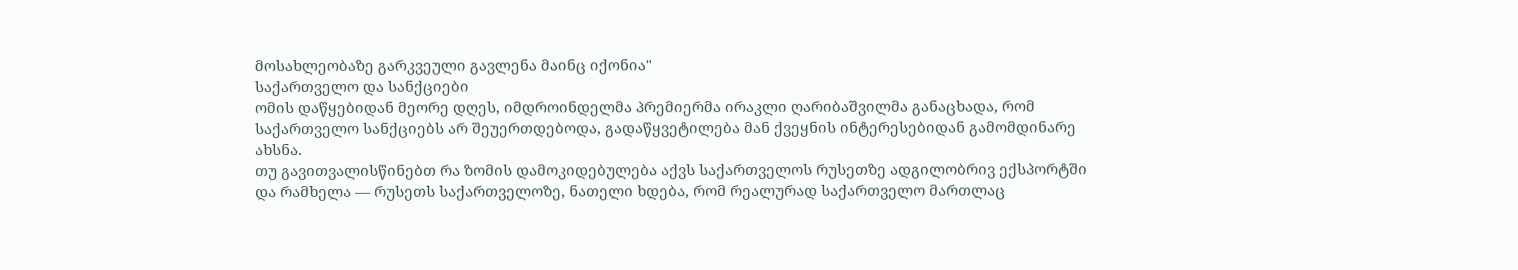მოსახლეობაზე გარკვეული გავლენა მაინც იქონია"
საქართველო და სანქციები
ომის დაწყებიდან მეორე დღეს, იმდროინდელმა პრემიერმა ირაკლი ღარიბაშვილმა განაცხადა, რომ საქართველო სანქციებს არ შეუერთდებოდა, გადაწყვეტილება მან ქვეყნის ინტერესებიდან გამომდინარე ახსნა.
თუ გავითვალისწინებთ რა ზომის დამოკიდებულება აქვს საქართველოს რუსეთზე ადგილობრივ ექსპორტში და რამხელა — რუსეთს საქართველოზე, ნათელი ხდება, რომ რეალურად საქართველო მართლაც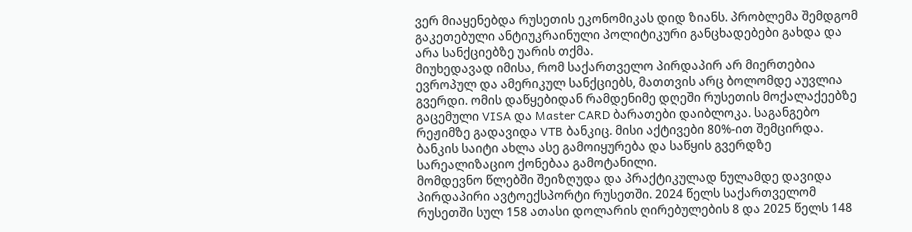ვერ მიაყენებდა რუსეთის ეკონომიკას დიდ ზიანს. პრობლემა შემდგომ გაკეთებული ანტიუკრაინული პოლიტიკური განცხადებები გახდა და არა სანქციებზე უარის თქმა.
მიუხედავად იმისა, რომ საქართველო პირდაპირ არ მიერთებია ევროპულ და ამერიკულ სანქციებს, მათთვის არც ბოლომდე აუვლია გვერდი. ომის დაწყებიდან რამდენიმე დღეში რუსეთის მოქალაქეებზე გაცემული VISA და Master CARD ბარათები დაიბლოკა. საგანგებო რეჟიმზე გადავიდა VTB ბანკიც. მისი აქტივები 80%-ით შემცირდა. ბანკის საიტი ახლა ასე გამოიყურება და საწყის გვერდზე სარეალიზაციო ქონებაა გამოტანილი.
მომდევნო წლებში შეიზღუდა და პრაქტიკულად ნულამდე დავიდა პირდაპირი ავტოექსპორტი რუსეთში. 2024 წელს საქართველომ რუსეთში სულ 158 ათასი დოლარის ღირებულების 8 და 2025 წელს 148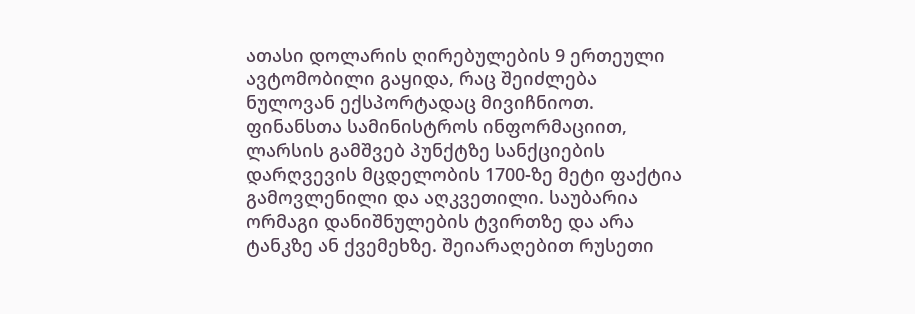ათასი დოლარის ღირებულების 9 ერთეული ავტომობილი გაყიდა, რაც შეიძლება ნულოვან ექსპორტადაც მივიჩნიოთ.
ფინანსთა სამინისტროს ინფორმაციით, ლარსის გამშვებ პუნქტზე სანქციების დარღვევის მცდელობის 1700-ზე მეტი ფაქტია გამოვლენილი და აღკვეთილი. საუბარია ორმაგი დანიშნულების ტვირთზე და არა ტანკზე ან ქვემეხზე. შეიარაღებით რუსეთი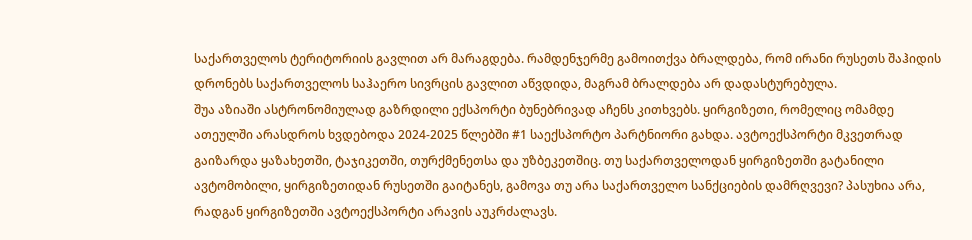საქართველოს ტერიტორიის გავლით არ მარაგდება. რამდენჯერმე გამოითქვა ბრალდება, რომ ირანი რუსეთს შაჰიდის დრონებს საქართველოს საჰაერო სივრცის გავლით აწვდიდა, მაგრამ ბრალდება არ დადასტურებულა.
შუა აზიაში ასტრონომიულად გაზრდილი ექსპორტი ბუნებრივად აჩენს კითხვებს. ყირგიზეთი, რომელიც ომამდე ათეულში არასდროს ხვდებოდა 2024-2025 წლებში #1 საექსპორტო პარტნიორი გახდა. ავტოექსპორტი მკვეთრად გაიზარდა ყაზახეთში, ტაჯიკეთში, თურქმენეთსა და უზბეკეთშიც. თუ საქართველოდან ყირგიზეთში გატანილი ავტომობილი, ყირგიზეთიდან რუსეთში გაიტანეს, გამოვა თუ არა საქართველო სანქციების დამრღვევი? პასუხია არა, რადგან ყირგიზეთში ავტოექსპორტი არავის აუკრძალავს.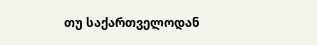თუ საქართველოდან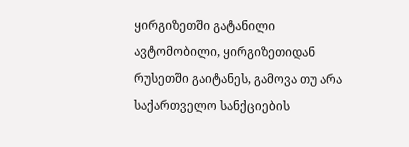ყირგიზეთში გატანილი ავტომობილი, ყირგიზეთიდან რუსეთში გაიტანეს, გამოვა თუ არა საქართველო სანქციების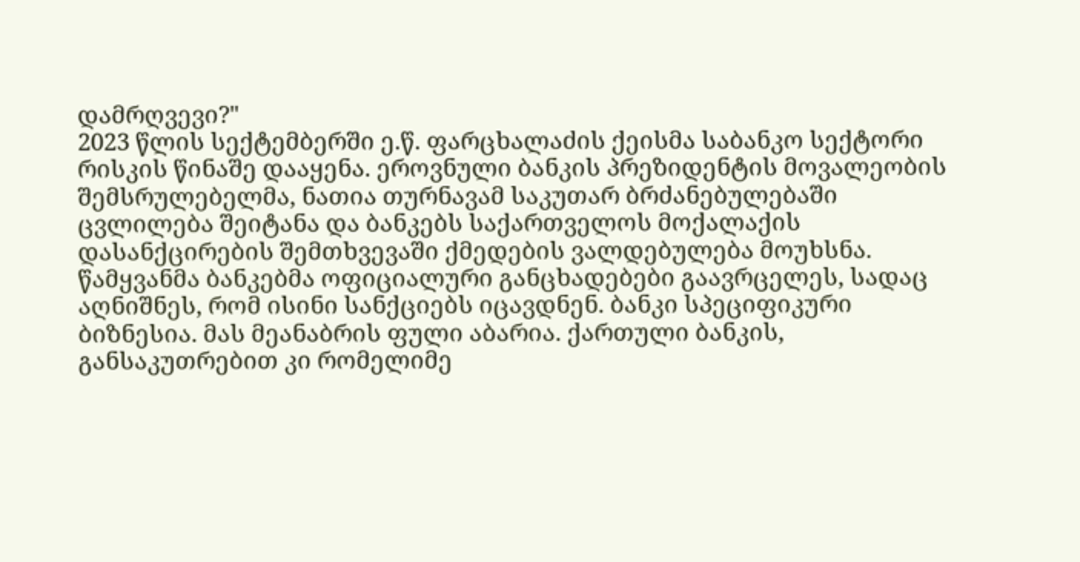დამრღვევი?"
2023 წლის სექტემბერში ე.წ. ფარცხალაძის ქეისმა საბანკო სექტორი რისკის წინაშე დააყენა. ეროვნული ბანკის პრეზიდენტის მოვალეობის შემსრულებელმა, ნათია თურნავამ საკუთარ ბრძანებულებაში ცვლილება შეიტანა და ბანკებს საქართველოს მოქალაქის დასანქცირების შემთხვევაში ქმედების ვალდებულება მოუხსნა. წამყვანმა ბანკებმა ოფიციალური განცხადებები გაავრცელეს, სადაც აღნიშნეს, რომ ისინი სანქციებს იცავდნენ. ბანკი სპეციფიკური ბიზნესია. მას მეანაბრის ფული აბარია. ქართული ბანკის, განსაკუთრებით კი რომელიმე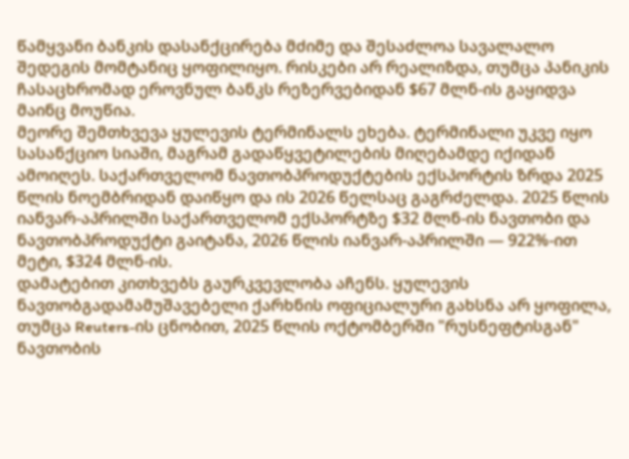წამყვანი ბანკის დასანქცირება მძიმე და შესაძლოა სავალალო შედეგის მომტანიც ყოფილიყო. რისკები არ რეალიზდა, თუმცა პანიკის ჩასაცხრომად ეროვნულ ბანკს რეზერვებიდან $67 მლნ-ის გაყიდვა მაინც მოუწია.
მეორე შემთხვევა ყულევის ტერმინალს ეხება. ტერმინალი უკვე იყო სასანქციო სიაში, მაგრამ გადაწყვეტილების მიღებამდე იქიდან ამოიღეს. საქართველომ ნავთობპროდუქტების ექსპორტის ზრდა 2025 წლის ნოემბრიდან დაიწყო და ის 2026 წელსაც გაგრძელდა. 2025 წლის იანვარ-აპრილში საქართველომ ექსპორტზე $32 მლნ-ის ნავთობი და ნავთობპროდუქტი გაიტანა, 2026 წლის იანვარ-აპრილში — 922%-ით მეტი, $324 მლნ-ის.
დამატებით კითხვებს გაურკვევლობა აჩენს. ყულევის ნავთობგადამამუშავებელი ქარხნის ოფიციალური გახსნა არ ყოფილა, თუმცა Reuters-ის ცნობით, 2025 წლის ოქტომბერში "რუსნეფტისგან" ნავთობის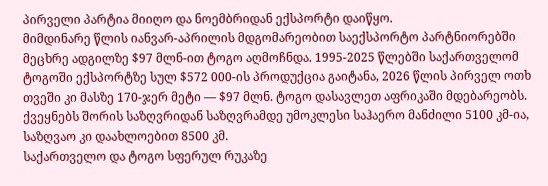პირველი პარტია მიიღო და ნოემბრიდან ექსპორტი დაიწყო.
მიმდინარე წლის იანვარ-აპრილის მდგომარეობით საექსპორტო პარტნიორებში მეცხრე ადგილზე $97 მლნ-ით ტოგო აღმოჩნდა. 1995-2025 წლებში საქართველომ ტოგოში ექსპორტზე სულ $572 000-ის პროდუქცია გაიტანა, 2026 წლის პირველ ოთხ თვეში კი მასზე 170-ჯერ მეტი — $97 მლნ. ტოგო დასავლეთ აფრიკაში მდებარეობს. ქვეყნებს შორის საზღვრიდან საზღვრამდე უმოკლესი საჰაერო მანძილი 5100 კმ-ია, საზღვაო კი დაახლოებით 8500 კმ.
საქართველო და ტოგო სფერულ რუკაზე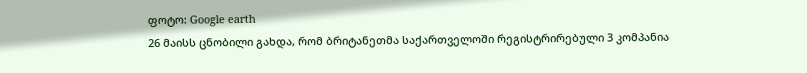ფოტო: Google earth
26 მაისს ცნობილი გახდა, რომ ბრიტანეთმა საქართველოში რეგისტრირებული 3 კომპანია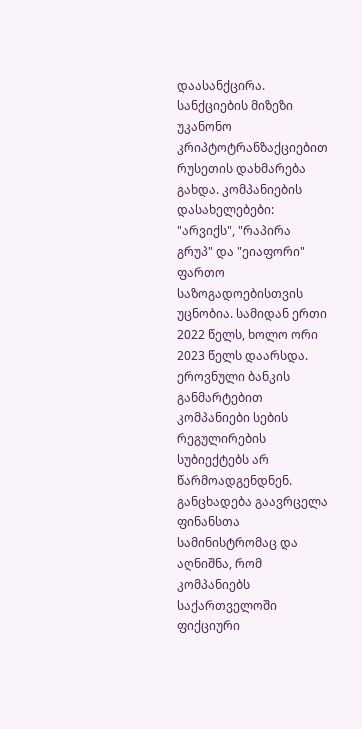დაასანქცირა. სანქციების მიზეზი უკანონო კრიპტოტრანზაქციებით რუსეთის დახმარება გახდა. კომპანიების დასახელებები: "არვიქს", "რაპირა გრუპ" და "ეიაფორი" ფართო საზოგადოებისთვის უცნობია. სამიდან ერთი 2022 წელს, ხოლო ორი 2023 წელს დაარსდა. ეროვნული ბანკის განმარტებით კომპანიები სების რეგულირების სუბიექტებს არ წარმოადგენდნენ. განცხადება გაავრცელა ფინანსთა სამინისტრომაც და აღნიშნა, რომ კომპანიებს საქართველოში ფიქციური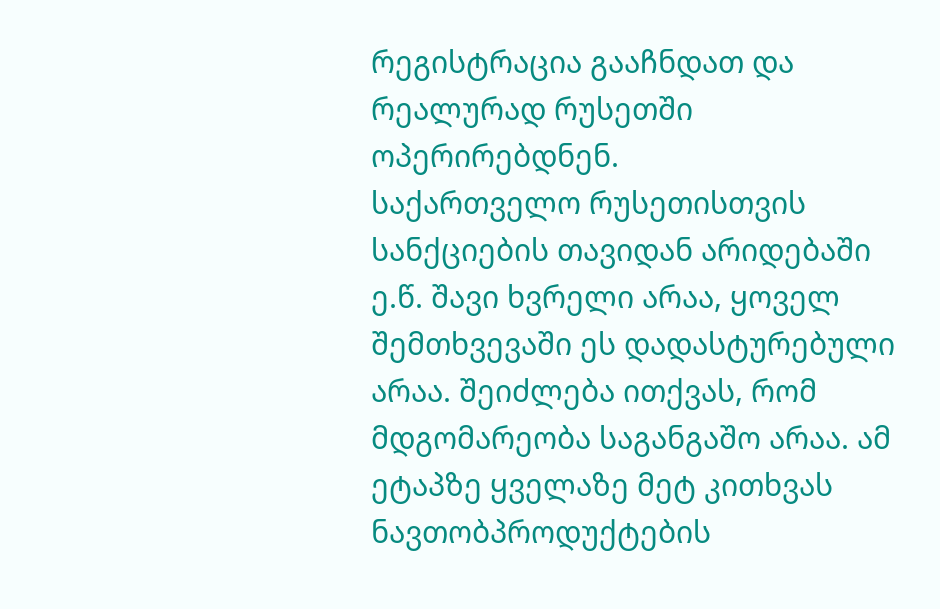რეგისტრაცია გააჩნდათ და რეალურად რუსეთში ოპერირებდნენ.
საქართველო რუსეთისთვის სანქციების თავიდან არიდებაში ე.წ. შავი ხვრელი არაა, ყოველ შემთხვევაში ეს დადასტურებული არაა. შეიძლება ითქვას, რომ მდგომარეობა საგანგაშო არაა. ამ ეტაპზე ყველაზე მეტ კითხვას ნავთობპროდუქტების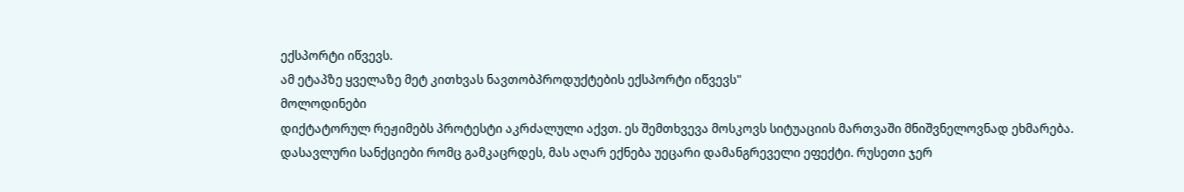ექსპორტი იწვევს.
ამ ეტაპზე ყველაზე მეტ კითხვას ნავთობპროდუქტების ექსპორტი იწვევს"
მოლოდინები
დიქტატორულ რეჟიმებს პროტესტი აკრძალული აქვთ. ეს შემთხვევა მოსკოვს სიტუაციის მართვაში მნიშვნელოვნად ეხმარება. დასავლური სანქციები რომც გამკაცრდეს, მას აღარ ექნება უეცარი დამანგრეველი ეფექტი. რუსეთი ჯერ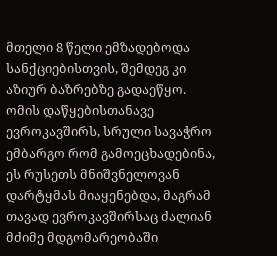მთელი 8 წელი ემზადებოდა სანქციებისთვის, შემდეგ კი აზიურ ბაზრებზე გადაეწყო. ომის დაწყებისთანავე ევროკავშირს, სრული სავაჭრო ემბარგო რომ გამოეცხადებინა, ეს რუსეთს მნიშვნელოვან დარტყმას მიაყენებდა, მაგრამ თავად ევროკავშირსაც ძალიან მძიმე მდგომარეობაში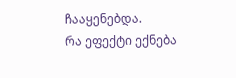ჩააყენებდა.
რა ეფექტი ექნება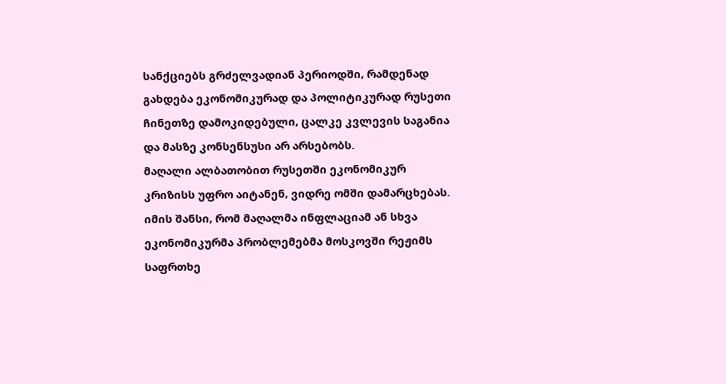სანქციებს გრძელვადიან პერიოდში, რამდენად გახდება ეკონომიკურად და პოლიტიკურად რუსეთი ჩინეთზე დამოკიდებული, ცალკე კვლევის საგანია და მასზე კონსენსუსი არ არსებობს.
მაღალი ალბათობით რუსეთში ეკონომიკურ კრიზისს უფრო აიტანენ, ვიდრე ომში დამარცხებას. იმის შანსი, რომ მაღალმა ინფლაციამ ან სხვა ეკონომიკურმა პრობლემებმა მოსკოვში რეჟიმს საფრთხე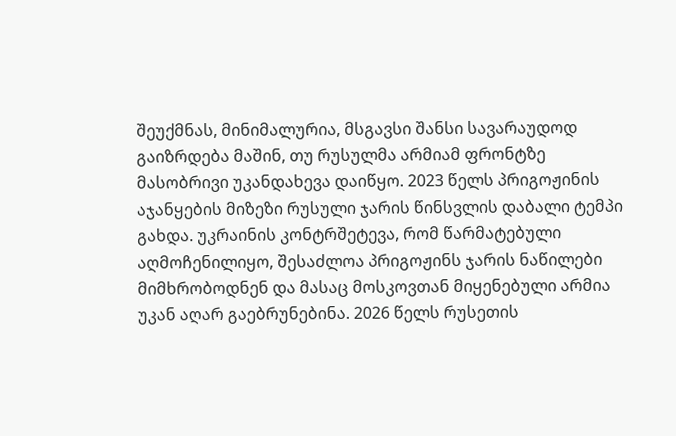შეუქმნას, მინიმალურია, მსგავსი შანსი სავარაუდოდ გაიზრდება მაშინ, თუ რუსულმა არმიამ ფრონტზე მასობრივი უკანდახევა დაიწყო. 2023 წელს პრიგოჟინის აჯანყების მიზეზი რუსული ჯარის წინსვლის დაბალი ტემპი გახდა. უკრაინის კონტრშეტევა, რომ წარმატებული აღმოჩენილიყო, შესაძლოა პრიგოჟინს ჯარის ნაწილები მიმხრობოდნენ და მასაც მოსკოვთან მიყენებული არმია უკან აღარ გაებრუნებინა. 2026 წელს რუსეთის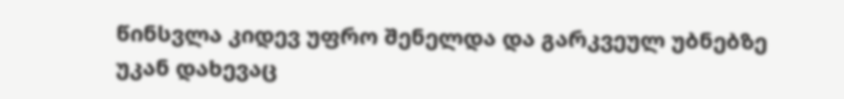წინსვლა კიდევ უფრო შენელდა და გარკვეულ უბნებზე უკან დახევაც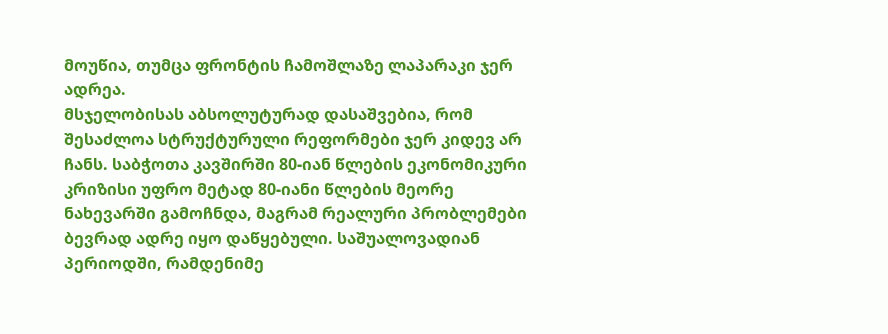მოუწია, თუმცა ფრონტის ჩამოშლაზე ლაპარაკი ჯერ ადრეა.
მსჯელობისას აბსოლუტურად დასაშვებია, რომ შესაძლოა სტრუქტურული რეფორმები ჯერ კიდევ არ ჩანს. საბჭოთა კავშირში 80-იან წლების ეკონომიკური კრიზისი უფრო მეტად 80-იანი წლების მეორე ნახევარში გამოჩნდა, მაგრამ რეალური პრობლემები ბევრად ადრე იყო დაწყებული. საშუალოვადიან პერიოდში, რამდენიმე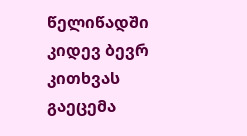წელიწადში კიდევ ბევრ კითხვას გაეცემა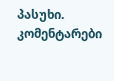პასუხი.
კომენტარები